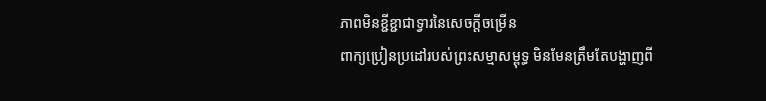ភាពមិនខ្ជីខ្ជាជាទ្វារនៃសេចក្តីចម្រើន
ពាក្យប្រៀនប្រដៅរបស់ព្រះសម្មាសម្ពុទ្ធ មិនមែនត្រឹមតែបង្ហាញពី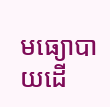មធ្យោបាយដើ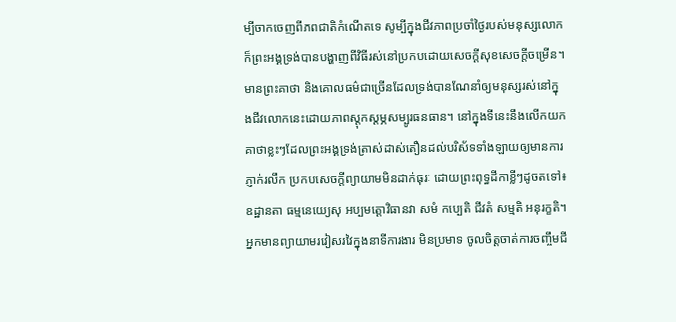ម្បីចាកចេញពីភពជាតិកំណើតទេ សូម្បីក្នុងជីវភាពប្រចាំថ្ងៃរបស់មនុស្សលោក ក៏ព្រះអង្គទ្រង់បានបង្ហាញពីវិធីរស់នៅប្រកបដោយសេចក្តីសុខសេចក្តីចម្រើន។ មានព្រះគាថា និងគោលធម៌ជាច្រើនដែលទ្រង់បានណែនាំឲ្យមនុស្សរស់នៅក្នុងជីវលោកនេះដោយភាពស្តុកស្តម្ភសម្បូរធនធាន។ នៅក្នុងទីនេះនឹងលើកយកគាថាខ្លះៗដែលព្រះអង្គទ្រង់ត្រាស់ដាស់តឿនដល់បរិស័ទទាំងឡាយឲ្យមានការភ្ញាក់រលឹក ប្រកបសេចក្តីព្យាយាមមិនដាក់ធុរៈ ដោយព្រះពុទ្ធដីកាខ្លីៗដូចតទៅ៖
ឧដ្ឋានតា ធម្មនេយ្យេសុ អប្បមត្តោវិធានវា សមំ កប្បេតិ ជីវតំ សម្មតិ អនុរក្ខតិ។ អ្នកមានព្យាយាមរវៀសរវៃក្នុងនាទីការងារ មិនប្រមាទ ចូលចិត្តចាត់ការចញ្ចឹមជី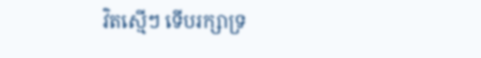វិតស្មើៗ ទើបរក្សាទ្រ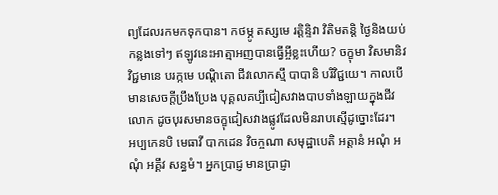ព្យដែលរកមកទុកបាន។ កថម្ភូ តស្សមេ រត្តិន្ទិវា វិតិមតន្តិ ថ្ងៃនិងយប់កន្លងទៅៗ ឥឡូវនេះអាត្មាអញបានធ្វើអ្ចីខ្លះហើយ? ចក្ខុមា វិសមានិវ វិជ្ជមានេ បរក្កមេ បណ្ដិតោ ជីវលោកស្មឹ បាបានិ បរិវិជ្ជយេ។ កាលបើមានសេចក្តីប្រឹងប្រែង បុគ្គលគប្បីជៀសវាងបាបទាំងឡាយក្នុងជីវលោក ដូចបុរសមានចក្ខុជៀសវាងផ្លូវដែលមិនរាបស្មើដូច្នោះដែរ។
អប្បកេនបិ មេធាវី បាកដេន វិចក្ចណា សមុដ្ឋាបេតិ អត្តានំ អណុំ អណុំ អគ្គឹវ សន្ធមំ។ អ្នកប្រាជ្ញ មានប្រាជ្ញា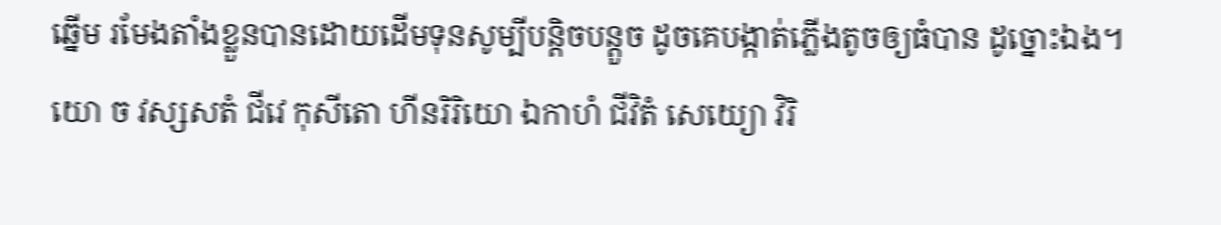ឆ្នើម រមែងតាំងខ្លួនបានដោយដើមទុនសូម្បីបន្តិចបន្តួច ដូចគេបង្កាត់ភ្លើងតូចឲ្យធំបាន ដូច្នោះឯង។
យោ ច វស្សសតំ ជីវេ កុសីតោ ហីនរិរិយោ ឯកាហំ ជីវិតំ សេយ្យោ វិរិ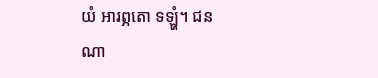យំ អារព្ភតោ ទឡ្ហំ។ ជនណា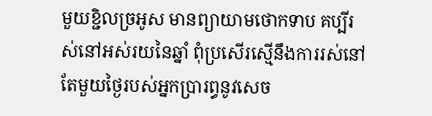មួយខ្ជិលច្រអូស មានព្យាយាមថោកទាប គប្បីរស់នៅអស់រយនៃឆ្នាំ ពុំប្រសើរស្មើនឹងការរស់នៅតែមួយថ្ងៃរបស់អ្នកប្រារព្ធនូវសេច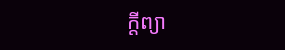ក្តីព្យា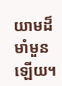យាមដ៏មាំមួនឡើយ។